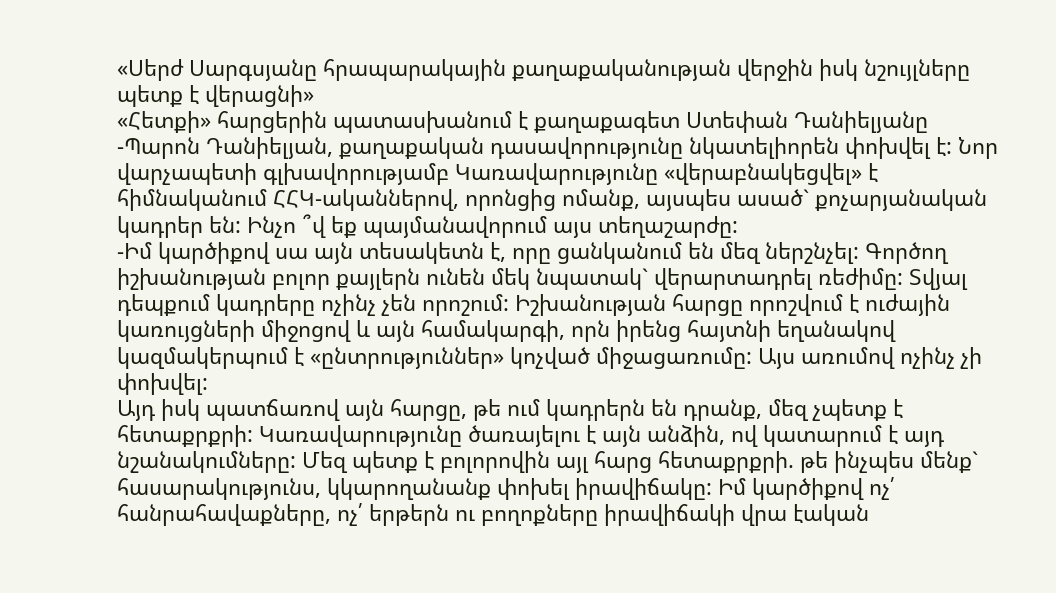«Սերժ Սարգսյանը հրապարակային քաղաքականության վերջին իսկ նշույլները պետք է վերացնի»
«Հետքի» հարցերին պատասխանում է քաղաքագետ Ստեփան Դանիելյանը
-Պարոն Դանիելյան, քաղաքական դասավորությունը նկատելիորեն փոխվել է: Նոր վարչապետի գլխավորությամբ Կառավարությունը «վերաբնակեցվել» է հիմնականում ՀՀԿ-ականներով, որոնցից ոմանք, այսպես ասած` քոչարյանական կադրեր են: Ինչո ՞վ եք պայմանավորում այս տեղաշարժը:
-Իմ կարծիքով սա այն տեսակետն է, որը ցանկանում են մեզ ներշնչել: Գործող իշխանության բոլոր քայլերն ունեն մեկ նպատակ` վերարտադրել ռեժիմը: Տվյալ դեպքում կադրերը ոչինչ չեն որոշում: Իշխանության հարցը որոշվում է ուժային կառույցների միջոցով և այն համակարգի, որն իրենց հայտնի եղանակով կազմակերպում է «ընտրություններ» կոչված միջացառումը: Այս առումով ոչինչ չի փոխվել:
Այդ իսկ պատճառով այն հարցը, թե ում կադրերն են դրանք, մեզ չպետք է հետաքրքրի: Կառավարությունը ծառայելու է այն անձին, ով կատարում է այդ նշանակումները: Մեզ պետք է բոլորովին այլ հարց հետաքրքրի. թե ինչպես մենք` հասարակությունս, կկարողանանք փոխել իրավիճակը: Իմ կարծիքով ոչ՛ հանրահավաքները, ոչ՛ երթերն ու բողոքները իրավիճակի վրա էական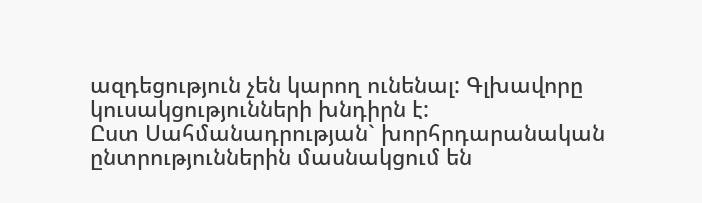ազդեցություն չեն կարող ունենալ: Գլխավորը կուսակցությունների խնդիրն է:
Ըստ Սահմանադրության` խորհրդարանական ընտրություններին մասնակցում են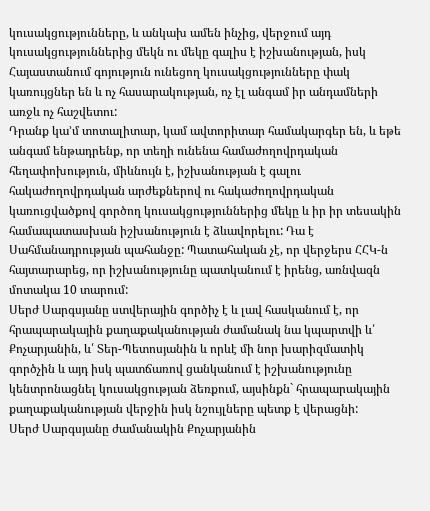կուսակցությունները, և անկախ ամեն ինչից, վերջում այդ կուսակցություններից մեկն ու մեկը գալիս է իշխանության, իսկ Հայաստանում գոյություն ունեցող կուսակցությունները փակ կառույցներ են և ոչ հասարակության, ոչ էլ անգամ իր անդամների առջև ոչ հաշվետու:
Դրանք կա’մ տոտալիտար, կամ ավտորիտար համակարգեր են, և եթե անգամ ենթադրենք, որ տեղի ունենա համաժողովրդական հեղափոխություն, միևնույն է, իշխանության է գալու հակաժողովրդական արժեքներով ու հակաժողովրդական կառուցվածքով գործող կուսակցություններից մեկը և իր իր տեսակին համապատասխան իշխանություն է ձևավորելու: Դա է Սահմանադրության պահանջը: Պատահական չէ, որ վերջերս ՀՀԿ-ն հայտարարեց, որ իշխանությունը պատկանում է իրենց, առնվազն մոտակա 10 տարում:
Սերժ Սարգսյանը ստվերային գործիչ է և լավ հասկանում է, որ հրապարակային քաղաքականության ժամանակ նա կպարտվի և՛ Քոչարյանին, և՛ Տեր-Պետոսյանին և որևէ մի նոր խարիզմատիկ գործչին և այդ իսկ պատճառով ցանկանում է իշխանությունը կենտրոնացնել կուսակցության ձեռքում, այսինքն` հրապարակային քաղաքականության վերջին իսկ նշույլները պետք է վերացնի:
Սերժ Սարգսյանը ժամանակին Քոչարյանին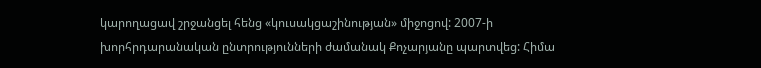կարողացավ շրջանցել հենց «կուսակցաշինության» միջոցով: 2007-ի խորհրդարանական ընտրությունների ժամանակ Քոչարյանը պարտվեց: Հիմա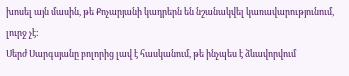խոսել այն մասին, թե Քոչարյանի կադրերն են նշանակվել կառավարությունում, լուրջ չէ:
Սերժ Սարգսյանը բոլորից լավ է հասկանում, թե ինչպես է ձևավորվում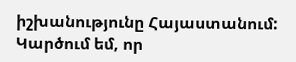իշխանությունը Հայաստանում: Կարծում եմ, որ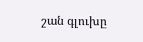շան գլուխը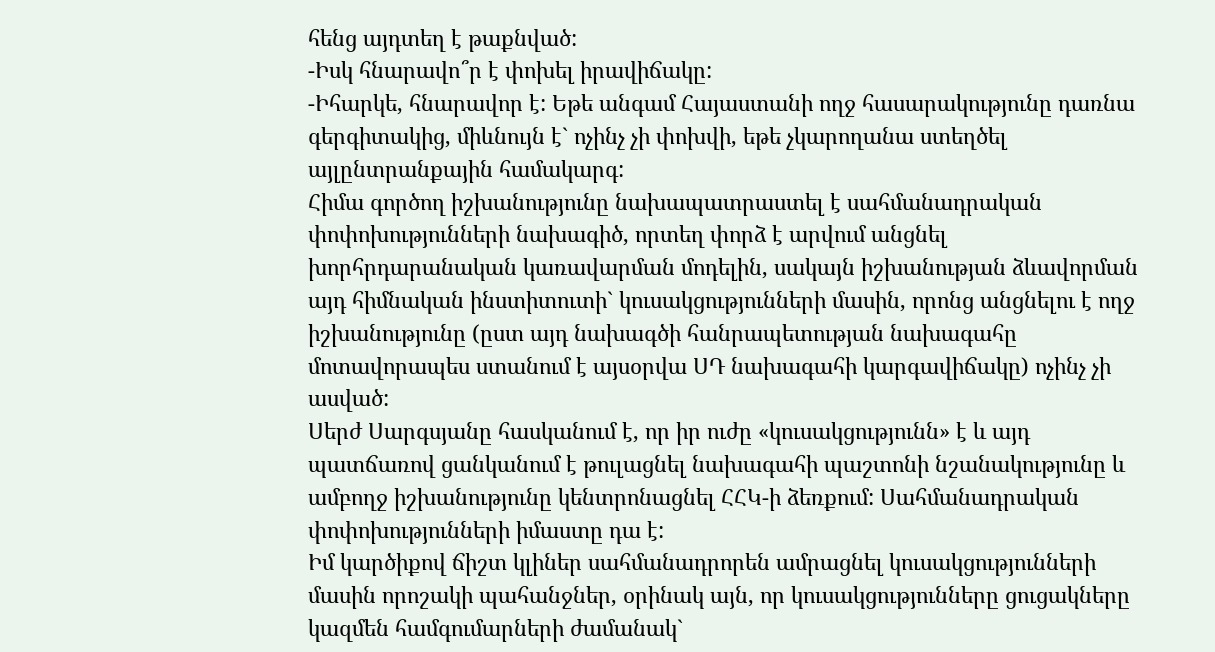հենց այդտեղ է թաքնված:
-Իսկ հնարավո՞ր է փոխել իրավիճակը:
-Իհարկե, հնարավոր է: Եթե անգամ Հայաստանի ողջ հասարակությունը դառնա գերգիտակից, միևնույն է` ոչինչ չի փոխվի, եթե չկարողանա ստեղծել այլընտրանքային համակարգ:
Հիմա գործող իշխանությունը նախապատրաստել է սահմանադրական փոփոխությունների նախագիծ, որտեղ փորձ է արվում անցնել խորհրդարանական կառավարման մոդելին, սակայն իշխանության ձևավորման այդ հիմնական ինստիտուտի` կուսակցությունների մասին, որոնց անցնելու է ողջ իշխանությունը (ըստ այդ նախագծի հանրապետության նախագահը մոտավորապես ստանում է այսօրվա ՍԴ նախագահի կարգավիճակը) ոչինչ չի ասված:
Սերժ Սարգսյանը հասկանում է, որ իր ուժը «կուսակցությունն» է և այդ պատճառով ցանկանում է թուլացնել նախագահի պաշտոնի նշանակությունը և ամբողջ իշխանությունը կենտրոնացնել ՀՀԿ-ի ձեռքում: Սահմանադրական փոփոխությունների իմաստը դա է:
Իմ կարծիքով ճիշտ կլիներ սահմանադրորեն ամրացնել կուսակցությունների մասին որոշակի պահանջներ, օրինակ այն, որ կուսակցությունները ցուցակները կազմեն համգումարների ժամանակ`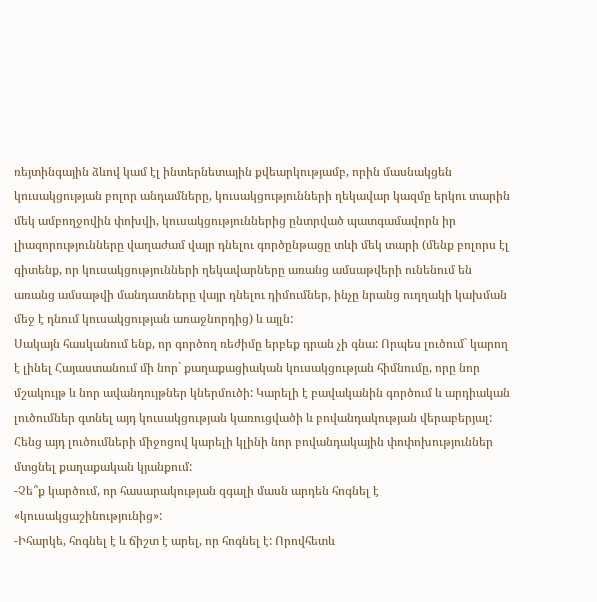ռեյտինգային ձևով կամ էլ ինտերնետային քվեարկությամբ, որին մասնակցեն կուսակցության բոլոր անդամները, կուսակցությունների ղեկավար կազմը երկու տարին մեկ ամբողջովին փոխվի, կուսակցություններից ընտրված պատգամավորն իր լիազորությունները վաղաժամ վայր դնելու գործընթացը տևի մեկ տարի (մենք բոլորս էլ գիտենք, որ կուսակցությունների ղեկավարները առանց ամսաթվերի ունենում են առանց ամսաթվի մանդատները վայր դնելու դիմումներ, ինչը նրանց ուղղակի կախման մեջ է դնում կուսակցության առաջնորդից) և այլն:
Սակայն հասկանում ենք, որ գործող ռեժիմը երբեք դրան չի գնա: Որպես լուծում` կարող է լինել Հայաստանում մի նոր` քաղաքացիական կուսակցության հիմնումը, որը նոր մշակույթ և նոր ավանդույթներ կներմուծի: Կարելի է բավականին գործում և արդիական լուծումներ գտնել այդ կուսակցության կառուցվածի և բովանդակության վերաբերյալ: Հենց այդ լուծումների միջոցով կարելի կլինի նոր բովանդակային փոփոխություններ մտցնել քաղաքական կյանքում:
-Չե՞ք կարծում, որ հասարակության զգալի մասն արդեն հոգնել է «կուսակցաշինությունից»:
-Իհարկե, հոգնել է և ճիշտ է արել, որ հոգնել է: Որովհետև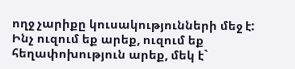ողջ չարիքը կուսակությունների մեջ է: Ինչ ուզում եք արեք, ուզում եք հեղափոխություն արեք, մեկ է`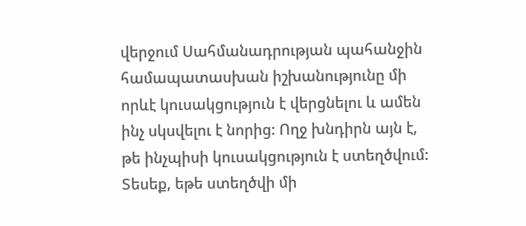վերջում Սահմանադրության պահանջին համապատասխան իշխանությունը մի որևէ կուսակցություն է վերցնելու և ամեն ինչ սկսվելու է նորից: Ողջ խնդիրն այն է, թե ինչպիսի կուսակցություն է ստեղծվում:
Տեսեք, եթե ստեղծվի մի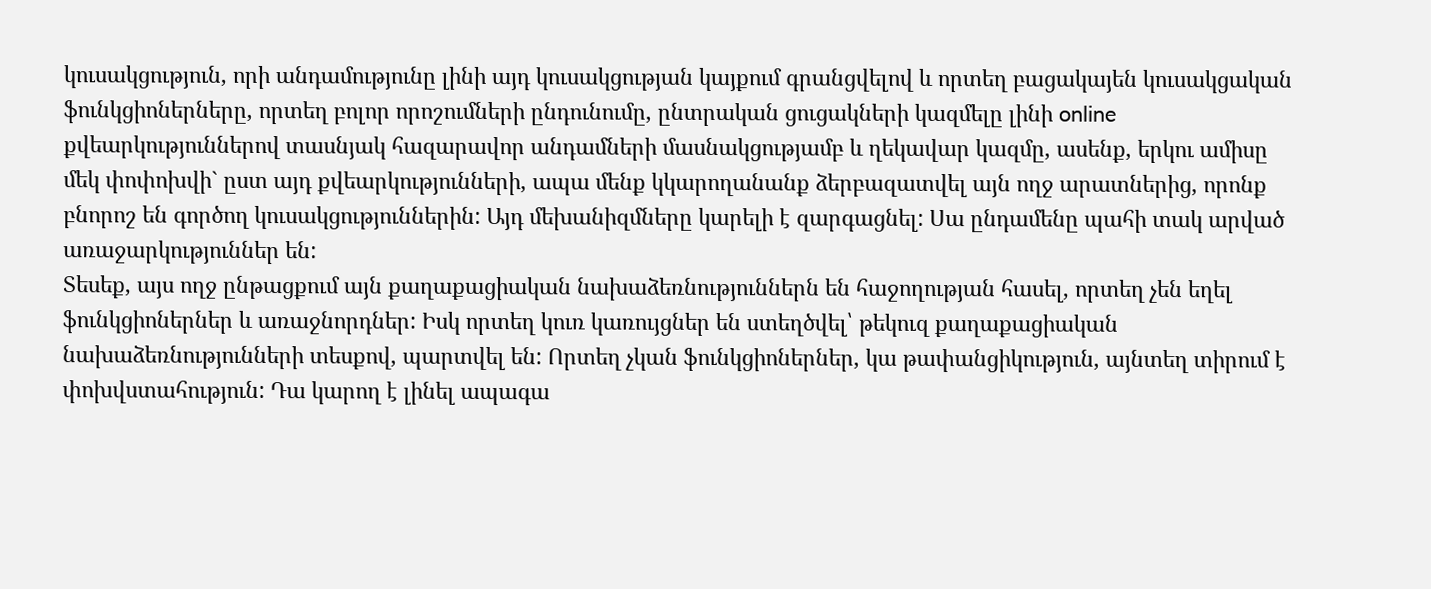կուսակցություն, որի անդամությունը լինի այդ կուսակցության կայքում գրանցվելով և որտեղ բացակայեն կուսակցական ֆունկցիոներները, որտեղ բոլոր որոշումների ընդունումը, ընտրական ցուցակների կազմելը լինի online քվեարկություններով տասնյակ հազարավոր անդամների մասնակցությամբ և ղեկավար կազմը, ասենք, երկու ամիսը մեկ փոփոխվի` ըստ այդ քվեարկությունների, ապա մենք կկարողանանք ձերբազատվել այն ողջ արատներից, որոնք բնորոշ են գործող կուսակցություններին: Այդ մեխանիզմները կարելի է զարգացնել: Սա ընդամենը պահի տակ արված առաջարկություններ են:
Տեսեք, այս ողջ ընթացքում այն քաղաքացիական նախաձեռնություններն են հաջողության հասել, որտեղ չեն եղել ֆունկցիոներներ և առաջնորդներ: Իսկ որտեղ կուռ կառույցներ են ստեղծվել՝ թեկուզ քաղաքացիական նախաձեռնությունների տեսքով, պարտվել են: Որտեղ չկան ֆունկցիոներներ, կա թափանցիկություն, այնտեղ տիրում է փոխվստահություն: Դա կարող է լինել ապագա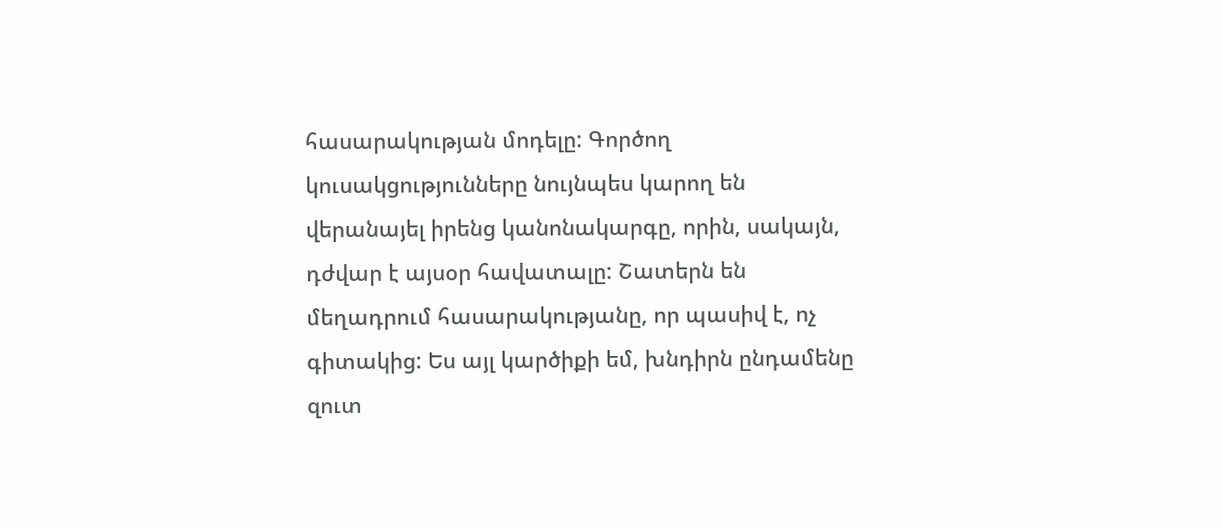հասարակության մոդելը: Գործող կուսակցությունները նույնպես կարող են վերանայել իրենց կանոնակարգը, որին, սակայն, դժվար է այսօր հավատալը: Շատերն են մեղադրում հասարակությանը, որ պասիվ է, ոչ գիտակից: Ես այլ կարծիքի եմ, խնդիրն ընդամենը զուտ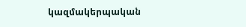կազմակերպական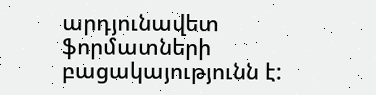արդյունավետ ֆորմատների բացակայությունն է: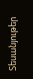Տեսանյութեր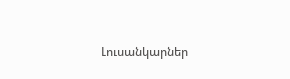Լուսանկարներ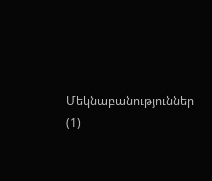Մեկնաբանություններ (1)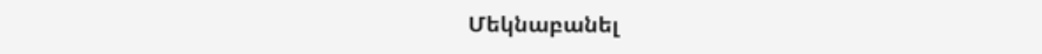Մեկնաբանել